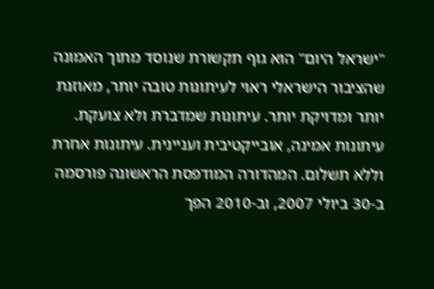"ישראל היום" הוא גוף תקשורת שנוסד מתוך האמונה שהציבור הישראלי ראוי לעיתונות טובה יותר, מאוזנת יותר ומדויקת יותר. עיתונות שמדברת ולא צועקת. עיתונות אמינה, אובייקטיבית ועניינית. עיתונות אחרת וללא תשלום. המהדורה המודפסת הראשונה פורסמה ב-30 ביולי 2007, וב-2010 הפך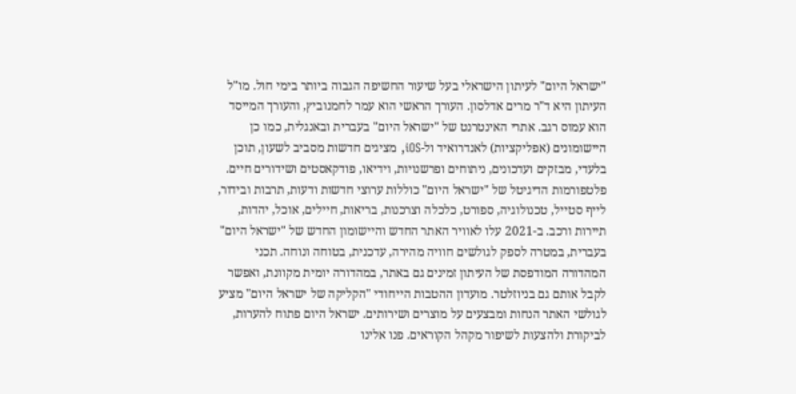"ישראל היום" לעיתון הישראלי בעל שיעור החשיפה הגבוה ביותר בימי חול. מו"ל העיתון היא ד"ר מרים אדלסון. העורך הראשי הוא עמר לחמנוביץ, והעורך המייסד הוא עמוס רגב. אתרי האינטרנט של "ישראל היום" בעברית ובאנגלית, כמו כן היישומונים (אפליקציות) לאנדרואיד ול-iOS, מציגים חדשות מסביב לשעון, תוכן בלעדי, מבזקים ועדכונים, ניתוחים ופרשנויות, וידיאו, פודקאסטים ושידורים חיים. פלטפורמות הדיגיטל של "ישראל היום" כוללות ערוצי חדשות ודעות, תרבות ובידור, לייף סטייל, טכנולוגיה, ספורט, כלכלה וצרכנות, בריאות, חיילים, אוכל, יהדות, תיירות ורכב. ב-2021 עלו לאוויר האתר החדש והיישומון החדש של "ישראל היום" בעברית, במטרה לספק לגולשים חוויה מהירה, עדכנית, בטוחה ונוחה. תכני המהדורה המודפסת של העיתון זמינים גם באתר, במהדורה יומית מקוונת, ואפשר לקבל אותם גם בניוזלטר. מועדון ההטבות הייחודי "הקליקה של ישראל היום" מציע לגולשי האתר הנחות ומבצעים על מוצרים ושירותים. ישראל היום פתוח להערות, לביקורת ולהצעות לשיפור מקהל הקוראים. פנו אלינו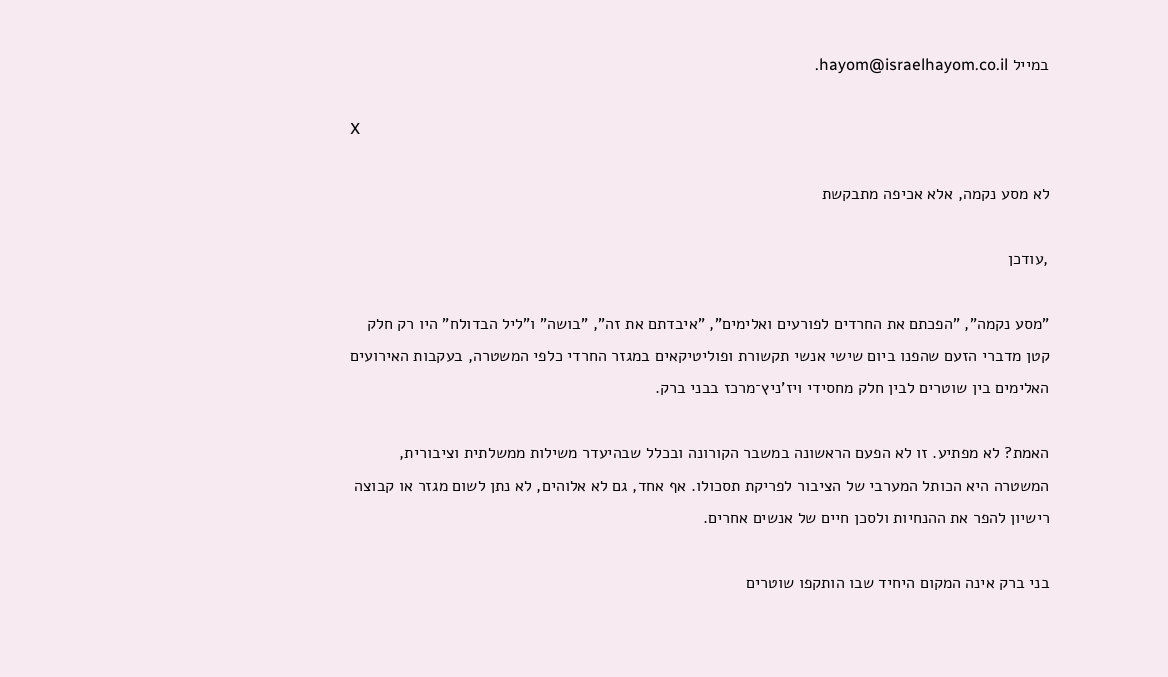במייל hayom@israelhayom.co.il.

X

לא מסע נקמה, אלא אכיפה מתבקשת

,עודכן

"מסע נקמה", "הפכתם את החרדים לפורעים ואלימים", "איבדתם את זה", "בושה" ו"ליל הבדולח" היו רק חלק קטן מדברי הזעם שהפנו ביום שישי אנשי תקשורת ופוליטיקאים במגזר החרדי כלפי המשטרה, בעקבות האירועים האלימים בין שוטרים לבין חלק מחסידי ויז'ניץ־מרכז בבני ברק.

האמת? לא מפתיע. זו לא הפעם הראשונה במשבר הקורונה ובכלל שבהיעדר משילות ממשלתית וציבורית, המשטרה היא הכותל המערבי של הציבור לפריקת תסכולו. אף אחד, גם לא אלוהים, לא נתן לשום מגזר או קבוצה רישיון להפר את ההנחיות ולסכן חיים של אנשים אחרים.

בני ברק אינה המקום היחיד שבו הותקפו שוטרים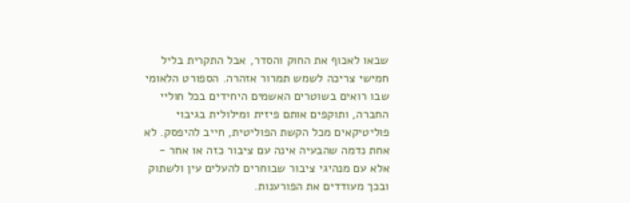שבאו לאכוף את החוק והסדר, אבל התקרית בליל חמישי צריכה לשמש תמרור אזהרה. הספורט הלאומי שבו רואים בשוטרים האשמים היחידים בכל חוליי החברה, ותוקפים אותם פיזית ומילולית בגיבוי פוליטיקאים מכל הקשת הפוליטית, חייב להיפסק. לא אחת נדמה שהבעיה אינה עם ציבור כזה או אחר - אלא עם מנהיגי ציבור שבוחרים להעלים עין ולשתוק ובכך מעודדים את הפורענות.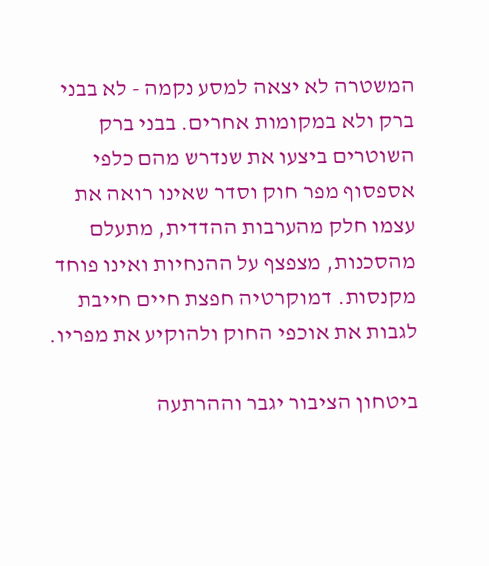המשטרה לא יצאה למסע נקמה - לא בבני ברק ולא במקומות אחרים. בבני ברק השוטרים ביצעו את שנדרש מהם כלפי אספסוף מפר חוק וסדר שאינו רואה את עצמו חלק מהערבות ההדדית, מתעלם מהסכנות, מצפצף על ההנחיות ואינו פוחד מקנסות. דמוקרטיה חפצת חיים חייבת לגבות את אוכפי החוק ולהוקיע את מפריו.

ביטחון הציבור יגבר וההרתעה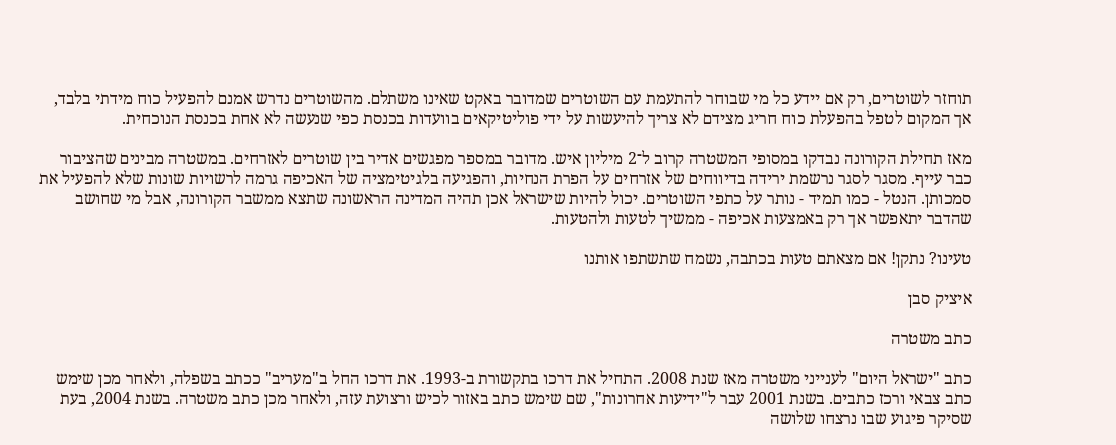תוחזר לשוטרים, רק אם יידע כל מי שבוחר להתעמת עם השוטרים שמדובר באקט שאינו משתלם. מהשוטרים נדרש אמנם להפעיל כוח מידתי בלבד, אך המקום לטפל בהפעלת כוח חריג מצידם לא צריך להיעשות על ידי פוליטיקאים בוועדות בכנסת כפי שנעשה לא אחת בכנסת הנוכחית.

מאז תחילת הקורונה נבדקו במסופי המשטרה קרוב ל־2 מיליון איש. מדובר במספר מפגשים אדיר בין שוטרים לאזרחים. במשטרה מבינים שהציבור כבר עייף. מסגר לסגר נרשמת ירידה בדיווחים של אזרחים על הפרת הנחיות, והפגיעה בלגיטימציה של האכיפה גרמה לרשויות שונות שלא להפעיל את סמכותן. הנטל - כמו תמיד - נותר על כתפי השוטרים. יכול להיות שישראל אכן תהיה המדינה הראשונה שתצא ממשבר הקורונה, אבל מי שחושב שהדבר יתאפשר אך רק באמצעות אכיפה - ממשיך לטעות ולהטעות.

טעינו? נתקן! אם מצאתם טעות בכתבה, נשמח שתשתפו אותנו

איציק סבן

כתב משטרה

כתב "ישראל היום" לענייני משטרה מאז שנת 2008. התחיל את דרכו בתקשורת ב-1993. את דרכו החל ב"מעריב" ככתב בשפלה, ולאחר מכן שימש כתב צבאי ורכז כתבים. בשנת 2001 עבר ל"ידיעות אחרונות", שם שימש כתב באזור לכיש ורצועת עזה, ולאחר מכן כתב משטרה. בשנת 2004, בעת שסיקר פיגוע שבו נרצחו שלושה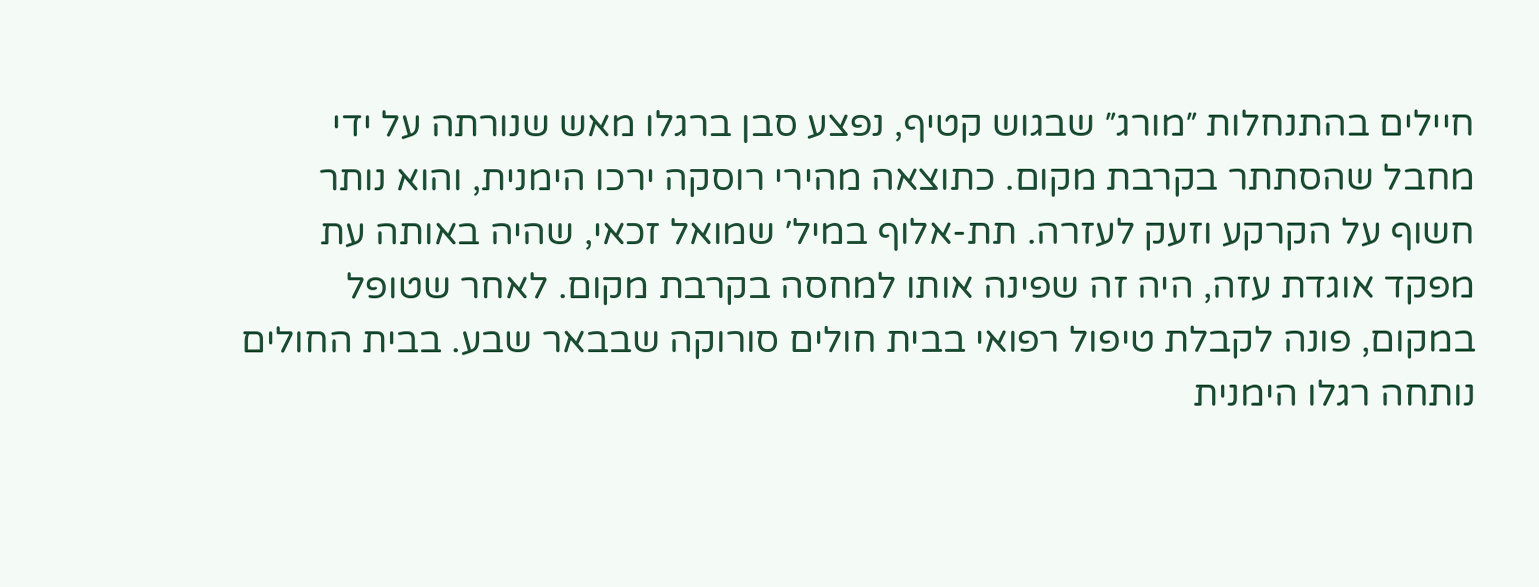חיילים בהתנחלות ״מורג״ שבגוש קטיף, נפצע סבן ברגלו מאש שנורתה על ידי מחבל שהסתתר בקרבת מקום. כתוצאה מהירי רוסקה ירכו הימנית, והוא נותר חשוף על הקרקע וזעק לעזרה. תת-אלוף במיל׳ שמואל זכאי, שהיה באותה עת מפקד אוגדת עזה, היה זה שפינה אותו למחסה בקרבת מקום. לאחר שטופל במקום, פונה לקבלת טיפול רפואי בבית חולים סורוקה שבבאר שבע. בבית החולים נותחה רגלו הימנית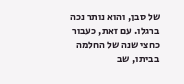של סבן, והוא נותר נכה ברגלו. עם זאת, כעבור כחצי שנה של החלמה בביתו, שב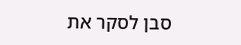סבן לסקר את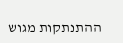ההתנתקות מגוש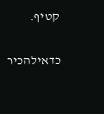קטיף.

כדאילהכיר